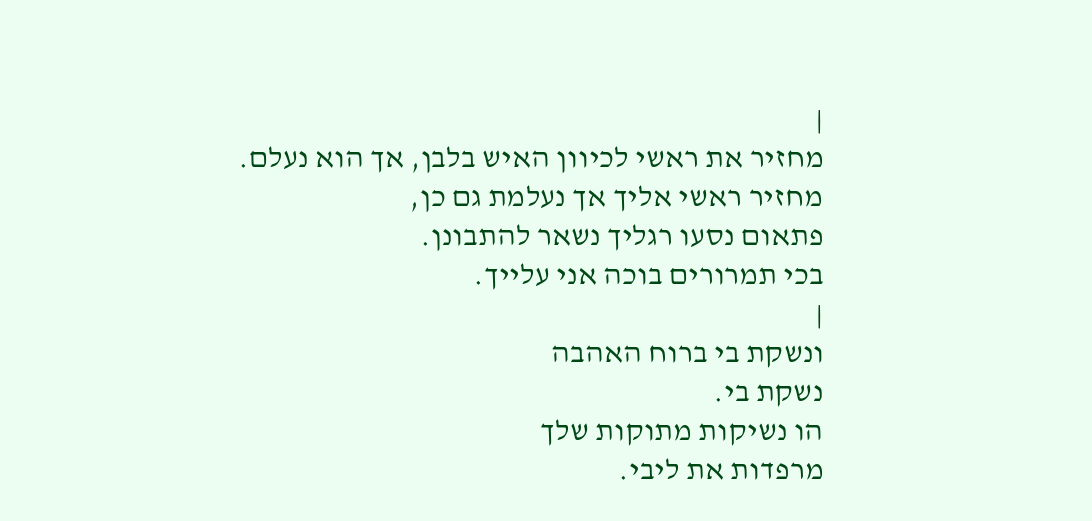|
מחזיר את ראשי לכיוון האיש בלבן, אך הוא נעלם.
מחזיר ראשי אליך אך נעלמת גם כן,
פתאום נסעו רגליך נשאר להתבונן.
בכי תמרורים בוכה אני עלייך.
|
ונשקת בי ברוח האהבה
נשקת בי.
הו נשיקות מתוקות שלך
מרפדות את ליבי.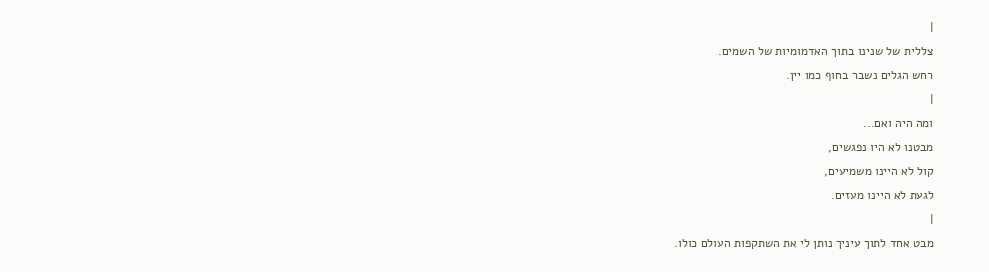|
צללית של שנינו בתוך האדמומיות של השמים.
רחש הגלים נשבר בחוף כמו יין.
|
ומה היה ואם...
מבטנו לא היו נפגשים,
קול לא היינו משמיעים,
לגעת לא היינו מעזים.
|
מבט אחד לתוך עיניך נותן לי את השתקפות העולם כולו.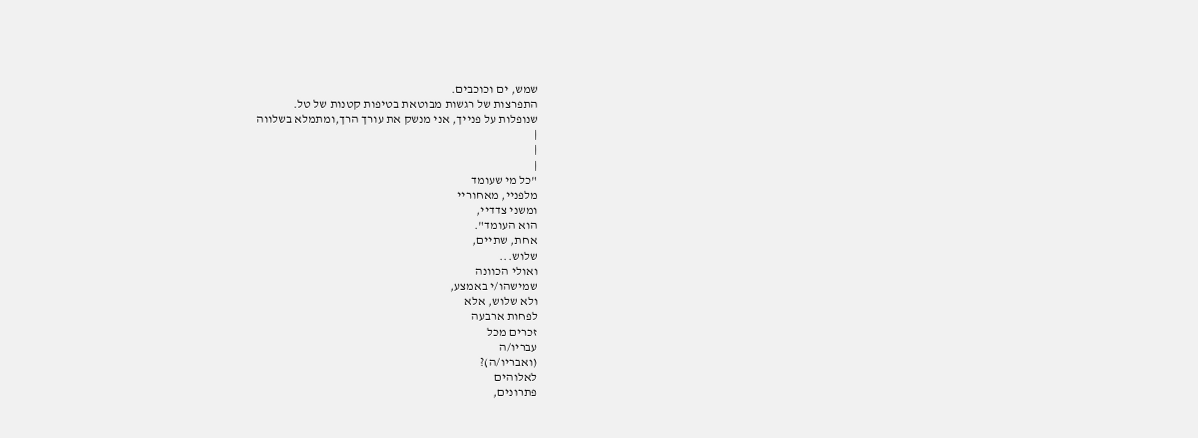שמש, ים וכוכבים.
התפרצות של רגשות מבוטאת בטיפות קטנות של טל.
שנופלות על פנייך, אני מנשק את עורך הרך,ומתמלא בשלווה
|
|
|
"כל מי שעומד
מלפניי, מאחוריי
ומשני צדדיי,
הוא העומד".
אחת, שתיים,
שלוש...
ואולי הכוונה
שמישהו/י באמצע,
ולא שלוש, אלא
לפחות ארבעה
זכרים מכל
עבריו/ה
(ואבריו/ה)?
לאלוהים
פתרונים,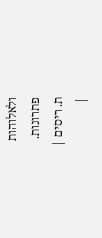ולאלוהות
פתרונות.
ת. ריסים |
|